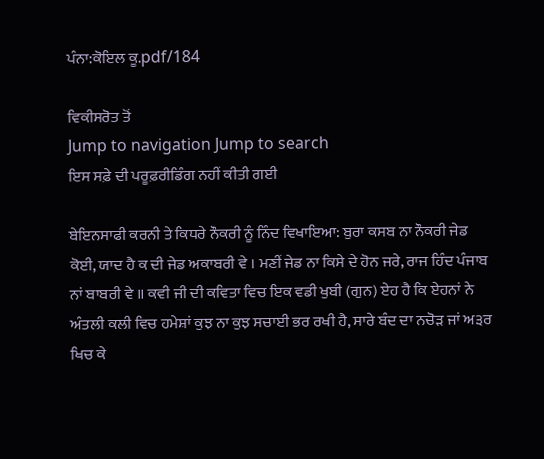ਪੰਨਾ:ਕੋਇਲ ਕੂ.pdf/184

ਵਿਕੀਸਰੋਤ ਤੋਂ
Jump to navigation Jump to search
ਇਸ ਸਫ਼ੇ ਦੀ ਪਰੂਫ਼ਰੀਡਿੰਗ ਨਹੀਂ ਕੀਤੀ ਗਈ

ਬੇਇਨਸਾਫੀ ਕਰਨੀ ਤੇ ਕਿਧਰੇ ਨੌਕਰੀ ਨੂੰ ਨਿੰਦ ਵਿਖਾਇਆ: ਬੁਰਾ ਕਸਬ ਨਾ ਨੌਕਰੀ ਜੇਡ ਕੋਈ, ਯਾਦ ਹੈ ਕ ਦੀ ਜੇਡ ਅਕਾਬਰੀ ਵੇ । ਮਣੀਂ ਜੇਡ ਨਾ ਕਿਸੇ ਦੇ ਹੋਨ ਜਰੇ, ਰਾਜ ਹਿੰਦ ਪੰਜਾਬ ਨਾਂ ਬਾਬਰੀ ਵੇ ॥ ਕਵੀ ਜੀ ਦੀ ਕਵਿਤਾ ਵਿਚ ਇਕ ਵਡੀ ਖੁਬੀ (ਗੁਨ) ਏਹ ਹੈ ਕਿ ਏਹਨਾਂ ਨੇ ਅੰਤਲੀ ਕਲੀ ਵਿਚ ਹਮੇਸ਼ਾਂ ਕੁਝ ਨਾ ਕੁਝ ਸਚਾਈ ਭਰ ਰਖੀ ਹੈ, ਸਾਰੇ ਬੰਦ ਦਾ ਨਚੋੜ ਜਾਂ ਅ੩ਰ ਖਿਚ ਕੇ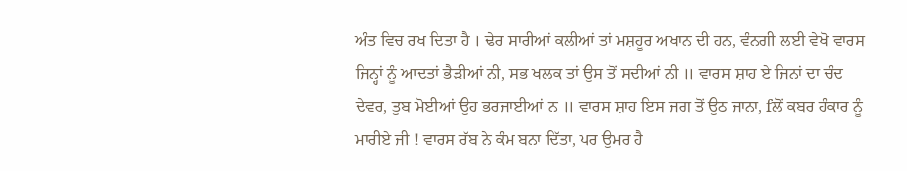ਅੰਤ ਵਿਚ ਰਖ ਦਿਤਾ ਹੈ । ਢੇਰ ਸਾਰੀਆਂ ਕਲੀਆਂ ਤਾਂ ਮਸ਼ਹੂਰ ਅਖਾਨ ਦੀ ਹਨ, ਵੰਨਗੀ ਲਈ ਵੇਖੋ ਵਾਰਸ ਜਿਨ੍ਹਾਂ ਨੂੰ ਆਦਤਾਂ ਭੈੜੀਆਂ ਨੀ, ਸਭ ਖਲਕ ਤਾਂ ਉਸ ਤੋਂ ਸਦੀਆਂ ਨੀ ॥ ਵਾਰਸ ਸ਼ਾਹ ਏ ਜਿਨਾਂ ਦਾ ਚੰਦ ਦੇਵਰ, ਤੁਬ ਮੋਈਆਂ ਉਹ ਭਰਜਾਈਆਂ ਨ ॥ ਵਾਰਸ ਸ਼ਾਹ ਇਸ ਜਗ ਤੋਂ ਉਠ ਜਾਨਾ, fਲੋਂ ਕਬਰ ਹੰਕਾਰ ਨੂੰ ਮਾਰੀਏ ਜੀ ! ਵਾਰਸ ਰੱਬ ਨੇ ਕੰਮ ਬਨਾ ਦਿੱਤਾ, ਪਰ ਉਮਰ ਹੈ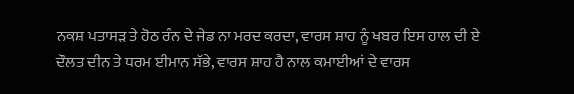ਨਕਸ਼ ਪਤਾਸੜ ਤੇ ਹੋਠ ਰੰਨ ਦੇ ਜੇਡ ਨਾ ਮਰਦ ਕਰਦਾ, ਵਾਰਸ ਸ਼ਾਹ ਨੂੰ ਖਬਰ ਇਸ ਹਾਲ ਦੀ ਏ ਦੌਲਤ ਦੀਨ ਤੇ ਧਰਮ ਈਮਾਨ ਸੱਭੇ, ਵਾਰਸ ਸ਼ਾਹ ਹੈ ਨਾਲ ਕਮਾਈਆਂ ਦੇ ਵਾਰਸ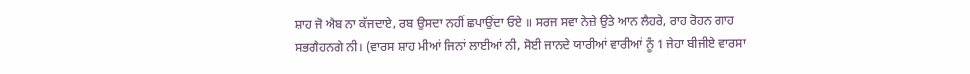ਸ਼ਾਹ ਜੋ ਐਬ ਨਾ ਕੱਜਦਾਏ, ਰਬ ਉਸਦਾ ਨਹੀਂ ਛਪਾਉਂਦਾ ਓਏ ॥ ਸਰਜ ਸਵਾ ਨੇਜ਼ੇ ਉਤੇ ਆਨ ਲੈਹਰੇ, ਰਾਹ ਰੋਹਨ ਗਾਹ ਸਭਗੈਹਨਗੇ ਨੀ। (ਵਾਰਸ ਸ਼ਾਹ ਮੀਆਂ ਜਿਨਾਂ ਲਾਈਆਂ ਨੀ, ਸੋਈ ਜਾਨਦੇ ਯਾਰੀਆਂ ਵਾਰੀਆਂ ਨੂੰ 1 ਜੇਹਾ ਬੀਜੀਏ ਵਾਰਸਾ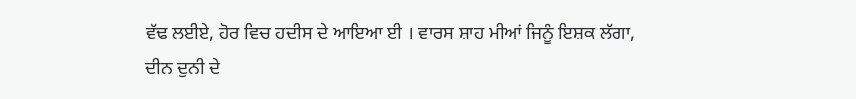ਵੱਢ ਲਈਏ, ਹੋਰ ਵਿਚ ਹਦੀਸ ਦੇ ਆਇਆ ਈ । ਵਾਰਸ ਸ਼ਾਹ ਮੀਆਂ ਜਿਨੂੰ ਇਸ਼ਕ ਲੱਗਾ, ਦੀਨ ਦੁਨੀ ਦੇ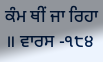ਕੰਮ ਥੀਂ ਜਾ ਰਿਹਾ ॥ ਵਾਰਸ -੧੮੪